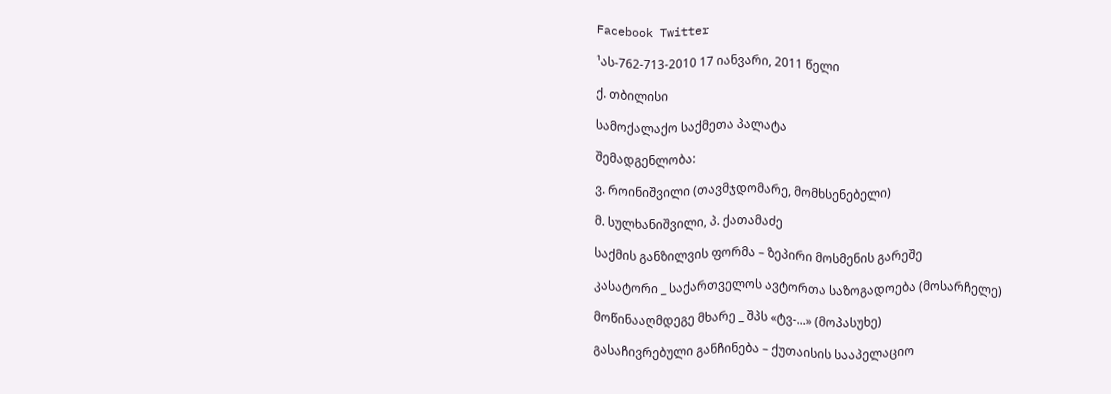Facebook Twitter

¹ას-762-713-2010 17 იანვარი, 2011 წელი

ქ. თბილისი

სამოქალაქო საქმეთა პალატა

შემადგენლობა:

ვ. როინიშვილი (თავმჯდომარე, მომხსენებელი)

მ. სულხანიშვილი, პ. ქათამაძე

საქმის განზილვის ფორმა – ზეპირი მოსმენის გარეშე

კასატორი _ საქართველოს ავტორთა საზოგადოება (მოსარჩელე)

მოწინააღმდეგე მხარე _ შპს «ტვ-...» (მოპასუხე)

გასაჩივრებული განჩინება – ქუთაისის სააპელაციო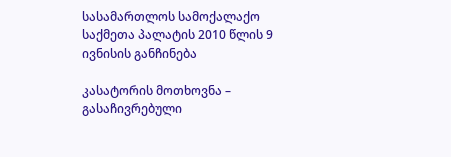სასამართლოს სამოქალაქო საქმეთა პალატის 2010 წლის 9 ივნისის განჩინება

კასატორის მოთხოვნა – გასაჩივრებული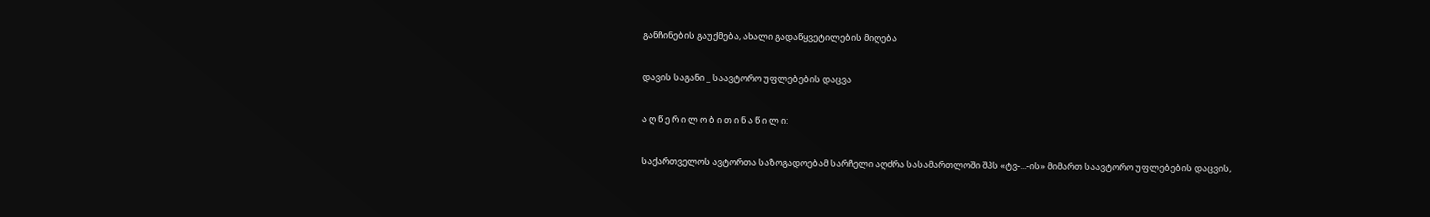განჩინების გაუქმება, ახალი გადაწყვეტილების მიღება

დავის საგანი _ საავტორო უფლებების დაცვა

ა ღ წ ე რ ი ლ ო ბ ი თ ი ნ ა წ ი ლ ი:

საქართველოს ავტორთა საზოგადოებამ სარჩელი აღძრა სასამართლოში შპს «ტვ-...-ის» მიმართ საავტორო უფლებების დაცვის,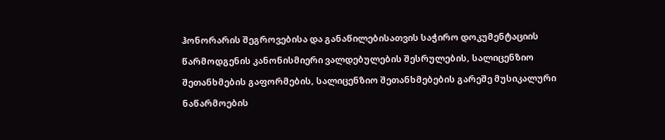ჰონორარის შეგროვებისა და განაწილებისათვის საჭირო დოკუმენტაციის წარმოდგენის კანონისმიერი ვალდებულების შესრულების, სალიცენზიო შეთანხმების გაფორმების, სალიცენზიო შეთანხმებების გარეშე მუსიკალური ნაწარმოების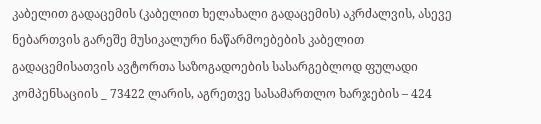კაბელით გადაცემის (კაბელით ხელახალი გადაცემის) აკრძალვის, ასევე ნებართვის გარეშე მუსიკალური ნაწარმოებების კაბელით გადაცემისათვის ავტორთა საზოგადოების სასარგებლოდ ფულადი კომპენსაციის _ 73422 ლარის, აგრეთვე სასამართლო ხარჯების – 424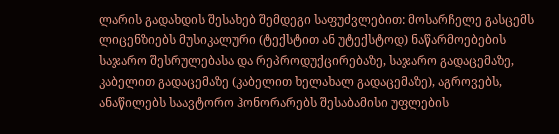ლარის გადახდის შესახებ შემდეგი საფუძვლებით: მოსარჩელე გასცემს ლიცენზიებს მუსიკალური (ტექსტით ან უტექსტოდ) ნაწარმოებების საჯარო შესრულებასა და რეპროდუქცირებაზე, საჯარო გადაცემაზე, კაბელით გადაცემაზე (კაბელით ხელახალ გადაცემაზე), აგროვებს, ანაწილებს საავტორო ჰონორარებს შესაბამისი უფლების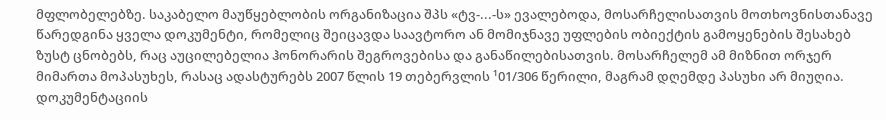მფლობელებზე. საკაბელო მაუწყებლობის ორგანიზაცია შპს «ტვ-...-ს» ევალებოდა, მოსარჩელისათვის მოთხოვნისთანავე წარედგინა ყველა დოკუმენტი, რომელიც შეიცავდა საავტორო ან მომიჯნავე უფლების ობიექტის გამოყენების შესახებ ზუსტ ცნობებს, რაც აუცილებელია ჰონორარის შეგროვებისა და განაწილებისათვის. მოსარჩელემ ამ მიზნით ორჯერ მიმართა მოპასუხეს, რასაც ადასტურებს 2007 წლის 19 თებერვლის ¹01/306 წერილი, მაგრამ დღემდე პასუხი არ მიუღია. დოკუმენტაციის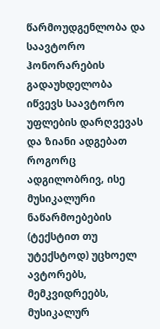წარმოუდგენლობა და საავტორო ჰონორარების გადაუხდელობა იწვევს საავტორო უფლების დარღვევას და ზიანი ადგებათ როგორც ადგილობრივ, ისე მუსიკალური ნაწარმოებების (ტექსტით თუ უტექსტოდ) უცხოელ ავტორებს, მემკვიდრეებს, მუსიკალურ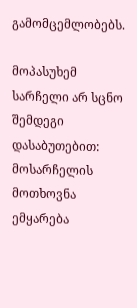გამომცემლობებს.

მოპასუხემ სარჩელი არ სცნო შემდეგი დასაბუთებით: მოსარჩელის მოთხოვნა ემყარება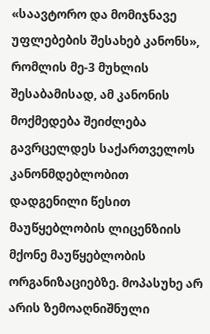«საავტორო და მომიჯნავე უფლებების შესახებ კანონს», რომლის მე-3 მუხლის შესაბამისად, ამ კანონის მოქმედება შეიძლება გავრცელდეს საქართველოს კანონმდებლობით დადგენილი წესით მაუწყებლობის ლიცენზიის მქონე მაუწყებლობის ორგანიზაციებზე. მოპასუხე არ არის ზემოაღნიშნული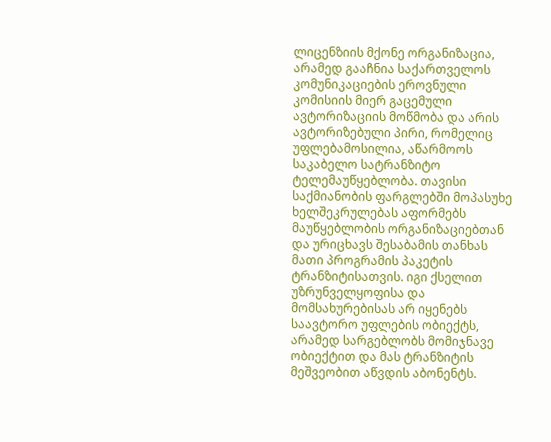ლიცენზიის მქონე ორგანიზაცია, არამედ გააჩნია საქართველოს კომუნიკაციების ეროვნული კომისიის მიერ გაცემული ავტორიზაციის მოწმობა და არის ავტორიზებული პირი, რომელიც უფლებამოსილია, აწარმოოს საკაბელო სატრანზიტო ტელემაუწყებლობა. თავისი საქმიანობის ფარგლებში მოპასუხე ხელშეკრულებას აფორმებს მაუწყებლობის ორგანიზაციებთან და ურიცხავს შესაბამის თანხას მათი პროგრამის პაკეტის ტრანზიტისათვის. იგი ქსელით უზრუნველყოფისა და მომსახურებისას არ იყენებს საავტორო უფლების ობიექტს, არამედ სარგებლობს მომიჯნავე ობიექტით და მას ტრანზიტის მეშვეობით აწვდის აბონენტს.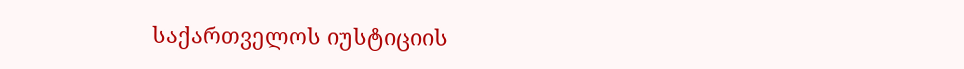საქართველოს იუსტიციის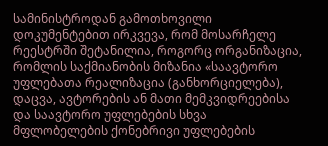სამინისტროდან გამოთხოვილი დოკუმენტებით ირკვევა, რომ მოსარჩელე რეესტრში შეტანილია, როგორც ორგანიზაცია, რომლის საქმიანობის მიზანია «საავტორო უფლებათა რეალიზაცია (განხორციელება), დაცვა, ავტორების ან მათი მემკვიდრეებისა და საავტორო უფლებების სხვა მფლობელების ქონებრივი უფლებების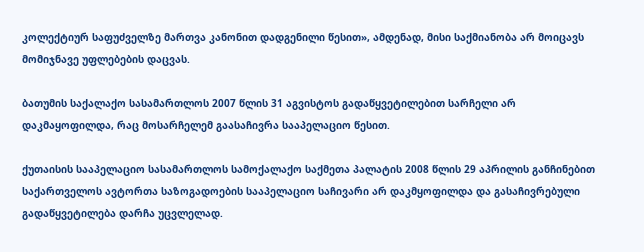კოლექტიურ საფუძველზე მართვა კანონით დადგენილი წესით», ამდენად, მისი საქმიანობა არ მოიცავს მომიჯნავე უფლებების დაცვას.

ბათუმის საქალაქო სასამართლოს 2007 წლის 31 აგვისტოს გადაწყვეტილებით სარჩელი არ დაკმაყოფილდა, რაც მოსარჩელემ გაასაჩივრა სააპელაციო წესით.

ქუთაისის სააპელაციო სასამართლოს სამოქალაქო საქმეთა პალატის 2008 წლის 29 აპრილის განჩინებით საქართველოს ავტორთა საზოგადოების სააპელაციო საჩივარი არ დაკმყოფილდა და გასაჩივრებული გადაწყვეტილება დარჩა უცვლელად.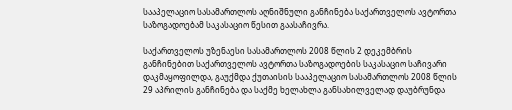სააპელაციო სასამართლოს აღნიშნული განჩინება საქართველოს ავტორთა საზოგადოებამ საკასაციო წესით გაასაჩივრა.

საქართველოს უზენაესი სასამართლოს 2008 წლის 2 დეკემბრის განჩინებით საქართველოს ავტორთა საზოგადოების საკასაციო საჩივარი დაკმაყოფილდა, გაუქმდა ქუთაისის სააპელაციო სასამართლოს 2008 წლის 29 აპრილის განჩინება და საქმე ხელახლა განსახილველად დაუბრუნდა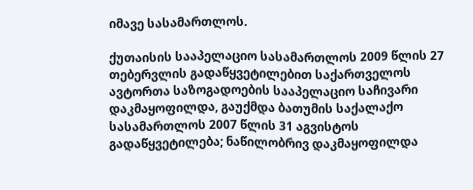იმავე სასამართლოს.

ქუთაისის სააპელაციო სასამართლოს 2009 წლის 27 თებერვლის გადაწყვეტილებით საქართველოს ავტორთა საზოგადოების სააპელაციო საჩივარი დაკმაყოფილდა, გაუქმდა ბათუმის საქალაქო სასამართლოს 2007 წლის 31 აგვისტოს გადაწყვეტილება; ნაწილობრივ დაკმაყოფილდა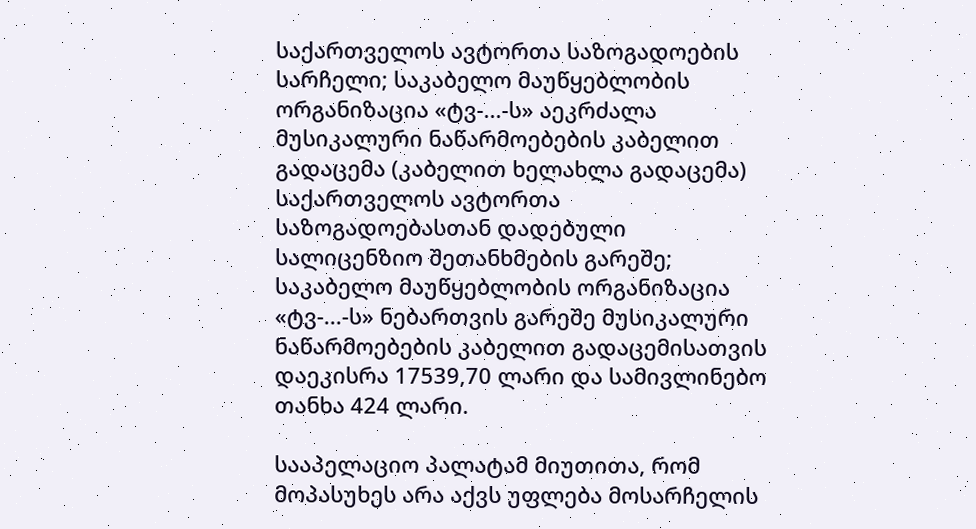საქართველოს ავტორთა საზოგადოების სარჩელი; საკაბელო მაუწყებლობის ორგანიზაცია «ტვ-...-ს» აეკრძალა მუსიკალური ნაწარმოებების კაბელით გადაცემა (კაბელით ხელახლა გადაცემა) საქართველოს ავტორთა საზოგადოებასთან დადებული სალიცენზიო შეთანხმების გარეშე; საკაბელო მაუწყებლობის ორგანიზაცია «ტვ-...-ს» ნებართვის გარეშე მუსიკალური ნაწარმოებების კაბელით გადაცემისათვის დაეკისრა 17539,70 ლარი და სამივლინებო თანხა 424 ლარი.

სააპელაციო პალატამ მიუთითა, რომ მოპასუხეს არა აქვს უფლება მოსარჩელის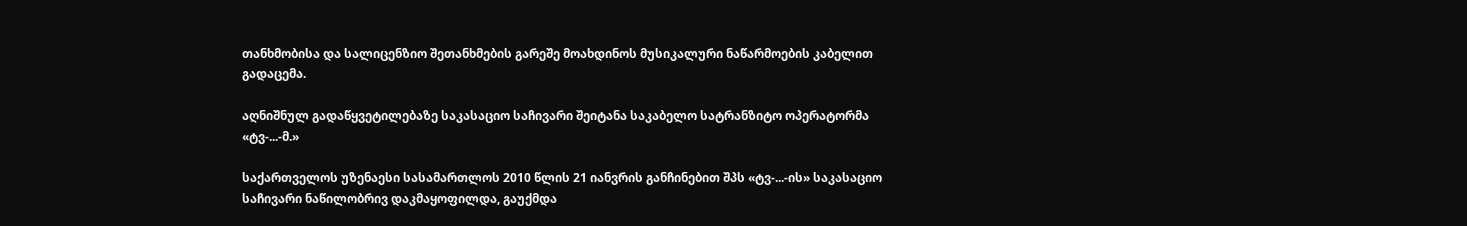თანხმობისა და სალიცენზიო შეთანხმების გარეშე მოახდინოს მუსიკალური ნაწარმოების კაბელით გადაცემა.

აღნიშნულ გადაწყვეტილებაზე საკასაციო საჩივარი შეიტანა საკაბელო სატრანზიტო ოპერატორმა «ტვ-...-მ.»

საქართველოს უზენაესი სასამართლოს 2010 წლის 21 იანვრის განჩინებით შპს «ტვ-...-ის» საკასაციო საჩივარი ნაწილობრივ დაკმაყოფილდა, გაუქმდა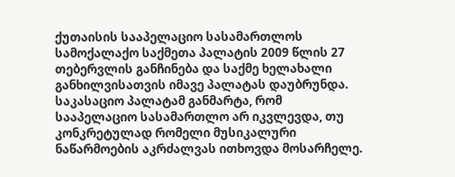ქუთაისის სააპელაციო სასამართლოს სამოქალაქო საქმეთა პალატის 2009 წლის 27 თებერვლის განჩინება და საქმე ხელახალი განხილვისათვის იმავე პალატას დაუბრუნდა. საკასაციო პალატამ განმარტა, რომ სააპელაციო სასამართლო არ იკვლევდა, თუ კონკრეტულად რომელი მუსიკალური ნაწარმოების აკრძალვას ითხოვდა მოსარჩელე.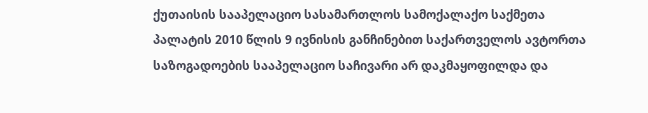ქუთაისის სააპელაციო სასამართლოს სამოქალაქო საქმეთა პალატის 2010 წლის 9 ივნისის განჩინებით საქართველოს ავტორთა საზოგადოების სააპელაციო საჩივარი არ დაკმაყოფილდა და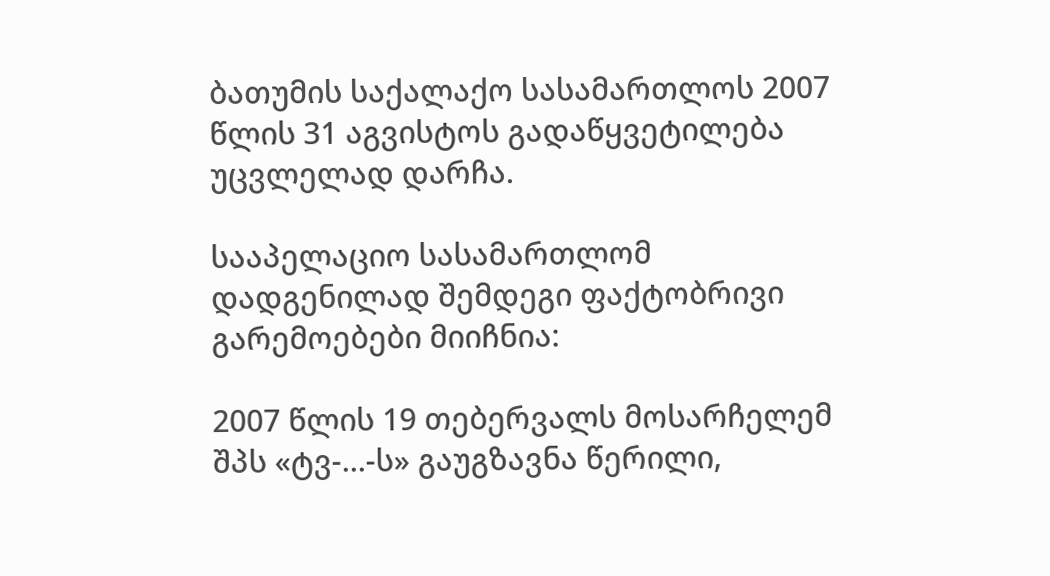ბათუმის საქალაქო სასამართლოს 2007 წლის 31 აგვისტოს გადაწყვეტილება უცვლელად დარჩა.

სააპელაციო სასამართლომ დადგენილად შემდეგი ფაქტობრივი გარემოებები მიიჩნია:

2007 წლის 19 თებერვალს მოსარჩელემ შპს «ტვ-...-ს» გაუგზავნა წერილი,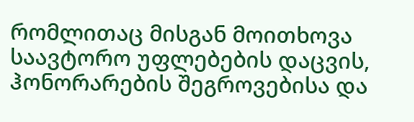რომლითაც მისგან მოითხოვა საავტორო უფლებების დაცვის, ჰონორარების შეგროვებისა და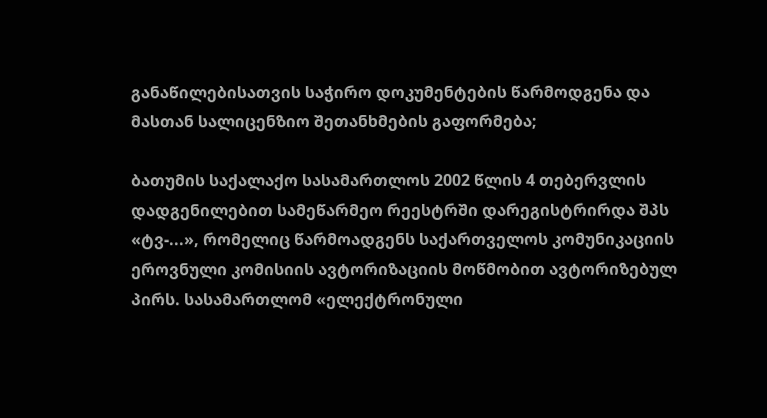განაწილებისათვის საჭირო დოკუმენტების წარმოდგენა და მასთან სალიცენზიო შეთანხმების გაფორმება;

ბათუმის საქალაქო სასამართლოს 2002 წლის 4 თებერვლის დადგენილებით სამეწარმეო რეესტრში დარეგისტრირდა შპს «ტვ-...», რომელიც წარმოადგენს საქართველოს კომუნიკაციის ეროვნული კომისიის ავტორიზაციის მოწმობით ავტორიზებულ პირს. სასამართლომ «ელექტრონული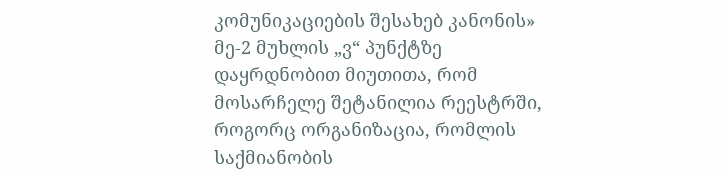კომუნიკაციების შესახებ კანონის» მე-2 მუხლის „ვ“ პუნქტზე დაყრდნობით მიუთითა, რომ მოსარჩელე შეტანილია რეესტრში, როგორც ორგანიზაცია, რომლის საქმიანობის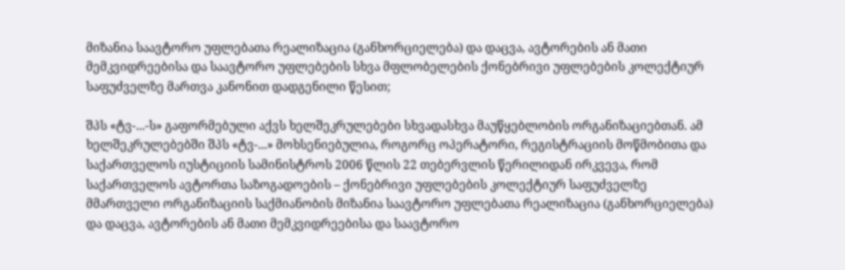მიზანია საავტორო უფლებათა რეალიზაცია (განხორციელება) და დაცვა, ავტორების ან მათი მემკვიდრეებისა და საავტორო უფლებების სხვა მფლობელების ქონებრივი უფლებების კოლექტიურ საფუძველზე მართვა კანონით დადგენილი წესით;

შპს «ტვ-...-ს» გაფორმებული აქვს ხელშეკრულებები სხვადასხვა მაუწყებლობის ორგანიზაციებთან. ამ ხელშეკრულებებში შპს «ტვ-...» მოხსენიებულია, როგორც ოპერატორი, რეგისტრაციის მოწმობითა და საქართველოს იუსტიციის სამინისტროს 2006 წლის 22 თებერვლის წერილიდან ირკვევა, რომ საქართველოს ავტორთა საზოგადოების – ქონებრივი უფლებების კოლექტიურ საფუძველზე მმართველი ორგანიზაციის საქმიანობის მიზანია საავტორო უფლებათა რეალიზაცია (განხორციელება) და დაცვა, ავტორების ან მათი მემკვიდრეებისა და საავტორო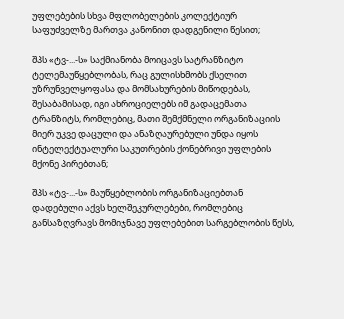უფლებების სხვა მფლობელების კოლექტიურ საფუძველზე მართვა კანონით დადგენილი წესით;

შპს «ტვ-...-ს» საქმიანობა მოიცავს სატრანზიტო ტელემაუწყებლობას, რაც გულისხმობს ქსელით უზრუნველყოფასა და მომსახურების მიწოდებას, შესაბამისად, იგი ახროციელებს იმ გადაცემათა ტრანზიტს, რომლებიც, მათი შემქმნელი ორგანიზაციის მიერ უკვე დაცული და ანაზღაურებული უნდა იყოს ინტელექტუალური საკუთრების ქონებრივი უფლების მქონე პირებთან;

შპს «ტვ-...-ს» მაუწყებლობის ორგანიზაციებთან დადებული აქვს ხელშეკურლებები, რომლებიც განსაზღვრავს მომიჯნავე უფლებებით სარგებლობის წესს,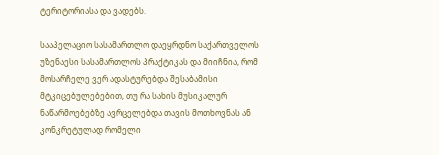ტერიტორიასა და ვადებს.

სააპელაციო სასამართლო დაეყრდნო საქართველოს უზენაესი სასამართლოს პრაქტიკას და მიიჩნია, რომ მოსარჩელე ვერ ადასტურებდა შესაბამისი მტკიცებულებებით, თუ რა სახის მუსიკალურ ნაწარმოებებზე ავრცელებდა თავის მოთხოვნას ან კონკრეტულად რომელი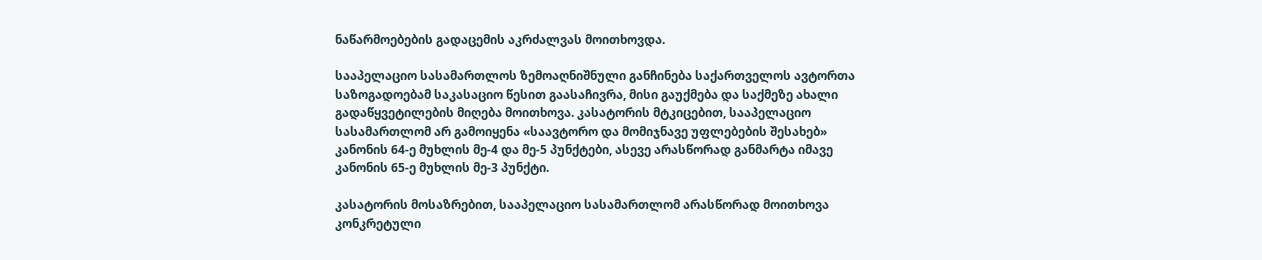ნაწარმოებების გადაცემის აკრძალვას მოითხოვდა.

სააპელაციო სასამართლოს ზემოაღნიშნული განჩინება საქართველოს ავტორთა საზოგადოებამ საკასაციო წესით გაასაჩივრა, მისი გაუქმება და საქმეზე ახალი გადაწყვეტილების მიღება მოითხოვა. კასატორის მტკიცებით, სააპელაციო სასამართლომ არ გამოიყენა «საავტორო და მომიჯნავე უფლებების შესახებ» კანონის 64-ე მუხლის მე-4 და მე-5 პუნქტები, ასევე არასწორად განმარტა იმავე კანონის 65-ე მუხლის მე-3 პუნქტი.

კასატორის მოსაზრებით, სააპელაციო სასამართლომ არასწორად მოითხოვა კონკრეტული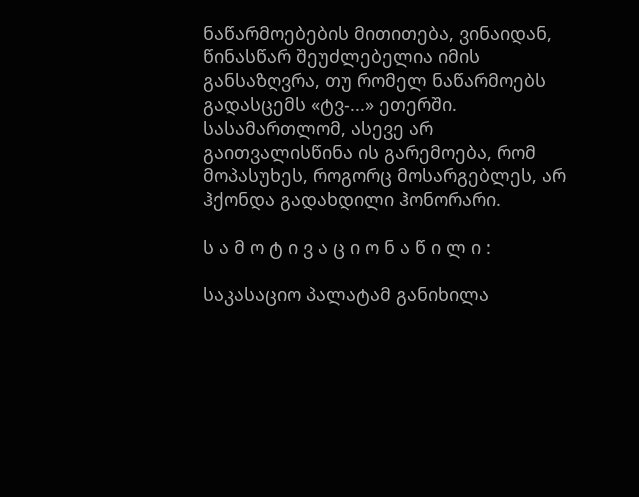ნაწარმოებების მითითება, ვინაიდან, წინასწარ შეუძლებელია იმის განსაზღვრა, თუ რომელ ნაწარმოებს გადასცემს «ტვ-...» ეთერში. სასამართლომ, ასევე არ გაითვალისწინა ის გარემოება, რომ მოპასუხეს, როგორც მოსარგებლეს, არ ჰქონდა გადახდილი ჰონორარი.

ს ა მ ო ტ ი ვ ა ც ი ო ნ ა წ ი ლ ი :

საკასაციო პალატამ განიხილა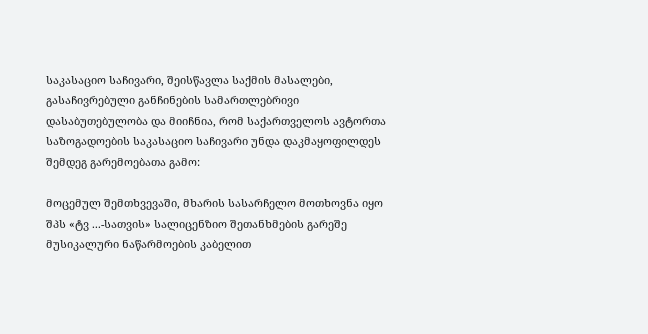საკასაციო საჩივარი, შეისწავლა საქმის მასალები, გასაჩივრებული განჩინების სამართლებრივი დასაბუთებულობა და მიიჩნია, რომ საქართველოს ავტორთა საზოგადოების საკასაციო საჩივარი უნდა დაკმაყოფილდეს შემდეგ გარემოებათა გამო:

მოცემულ შემთხვევაში, მხარის სასარჩელო მოთხოვნა იყო შპს «ტვ ...-სათვის» სალიცენზიო შეთანხმების გარეშე მუსიკალური ნაწარმოების კაბელით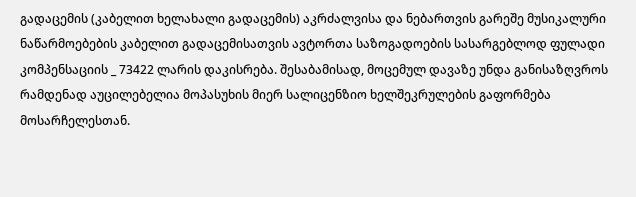გადაცემის (კაბელით ხელახალი გადაცემის) აკრძალვისა და ნებართვის გარეშე მუსიკალური ნაწარმოებების კაბელით გადაცემისათვის ავტორთა საზოგადოების სასარგებლოდ ფულადი კომპენსაციის _ 73422 ლარის დაკისრება. შესაბამისად, მოცემულ დავაზე უნდა განისაზღვროს რამდენად აუცილებელია მოპასუხის მიერ სალიცენზიო ხელშეკრულების გაფორმება მოსარჩელესთან.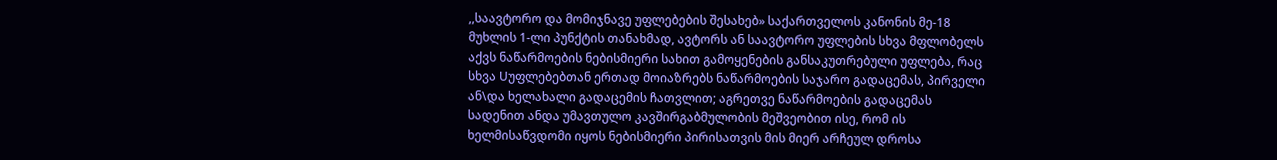,,საავტორო და მომიჯნავე უფლებების შესახებ» საქართველოს კანონის მე-18 მუხლის 1-ლი პუნქტის თანახმად, ავტორს ან საავტორო უფლების სხვა მფლობელს აქვს ნაწარმოების ნებისმიერი სახით გამოყენების განსაკუთრებული უფლება, რაც სხვა Uუფლებებთან ერთად მოიაზრებს ნაწარმოების საჯარო გადაცემას, პირველი ან\და ხელახალი გადაცემის ჩათვლით; აგრეთვე ნაწარმოების გადაცემას სადენით ანდა უმავთულო კავშირგაბმულობის მეშვეობით ისე, რომ ის ხელმისაწვდომი იყოს ნებისმიერი პირისათვის მის მიერ არჩეულ დროსა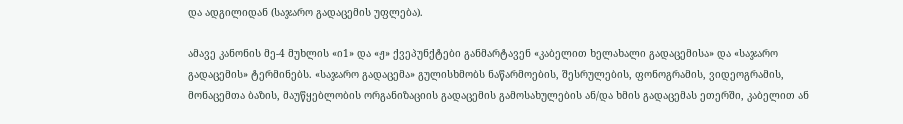და ადგილიდან (საჯარო გადაცემის უფლება).

ამავე კანონის მე-4 მუხლის «ი1» და «ჟ» ქვეპუნქტები განმარტავენ «კაბელით ხელახალი გადაცემისა» და «საჯარო გადაცემის» ტერმინებს. «საჯარო გადაცემა» გულისხმობს ნაწარმოების, შესრულების, ფონოგრამის, ვიდეოგრამის, მონაცემთა ბაზის, მაუწყებლობის ორგანიზაციის გადაცემის გამოსახულების ან/და ხმის გადაცემას ეთერში, კაბელით ან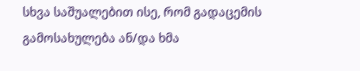სხვა საშუალებით ისე, რომ გადაცემის გამოსახულება ან/და ხმა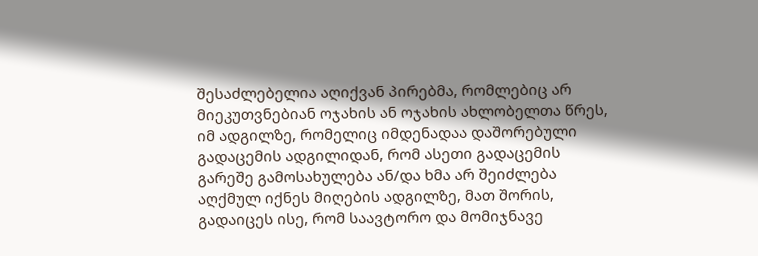შესაძლებელია აღიქვან პირებმა, რომლებიც არ მიეკუთვნებიან ოჯახის ან ოჯახის ახლობელთა წრეს, იმ ადგილზე, რომელიც იმდენადაა დაშორებული გადაცემის ადგილიდან, რომ ასეთი გადაცემის გარეშე გამოსახულება ან/და ხმა არ შეიძლება აღქმულ იქნეს მიღების ადგილზე, მათ შორის, გადაიცეს ისე, რომ საავტორო და მომიჯნავე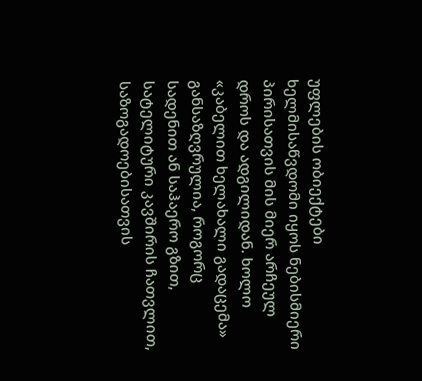უფლების ობიექტები ხელმისაწვდომი იყოს ნებისმიერი პირისათვის მის მიერ არჩეულ დროს და ადგილიდან. ხოლო «კაბელით ხელახალი გადაცემა» განსაზღვრულია, როგორც სადენით ან საჰაერო გზით, სატელიტური კავშირის ჩათვლით, საზოგადოებისათვის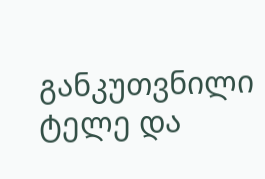განკუთვნილი ტელე და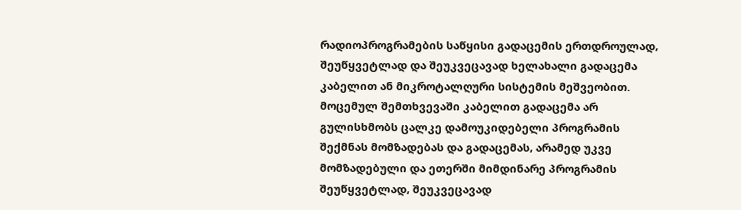რადიოპროგრამების საწყისი გადაცემის ერთდროულად, შეუწყვეტლად და შეუკვეცავად ხელახალი გადაცემა კაბელით ან მიკროტალღური სისტემის მეშვეობით. მოცემულ შემთხვევაში კაბელით გადაცემა არ გულისხმობს ცალკე დამოუკიდებელი პროგრამის შექმნას მომზადებას და გადაცემას, არამედ უკვე მომზადებული და ეთერში მიმდინარე პროგრამის შეუწყვეტლად, შეუკვეცავად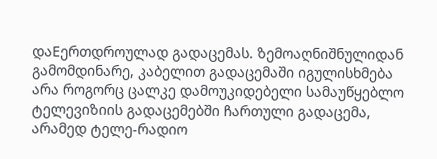დაEერთდროულად გადაცემას. ზემოაღნიშნულიდან გამომდინარე, კაბელით გადაცემაში იგულისხმება არა როგორც ცალკე დამოუკიდებელი სამაუწყებლო ტელევიზიის გადაცემებში ჩართული გადაცემა, არამედ ტელე-რადიო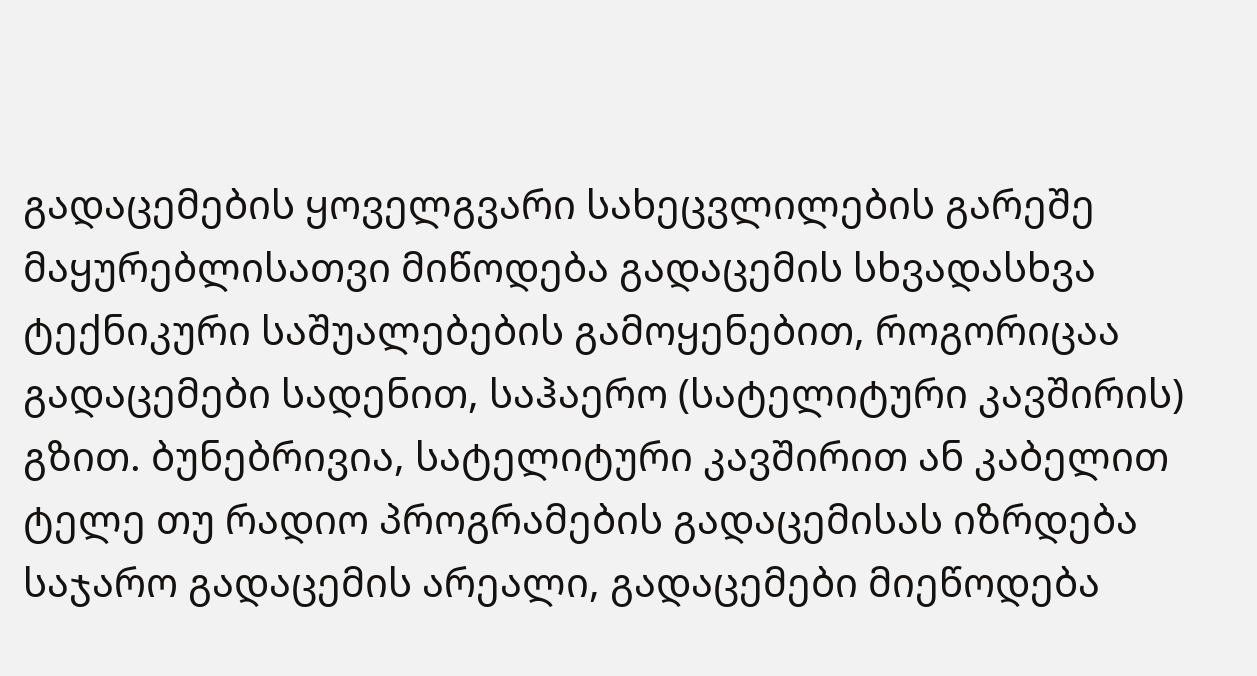გადაცემების ყოველგვარი სახეცვლილების გარეშე მაყურებლისათვი მიწოდება გადაცემის სხვადასხვა ტექნიკური საშუალებების გამოყენებით, როგორიცაა გადაცემები სადენით, საჰაერო (სატელიტური კავშირის) გზით. ბუნებრივია, სატელიტური კავშირით ან კაბელით ტელე თუ რადიო პროგრამების გადაცემისას იზრდება საჯარო გადაცემის არეალი, გადაცემები მიეწოდება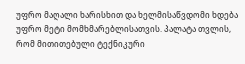უფრო მაღალი ხარისხით და ხელმისაწვდომი ხდება უფრო მეტი მომხმარებლისათვის. პალატა თვლის, რომ მითითებული ტექნიკური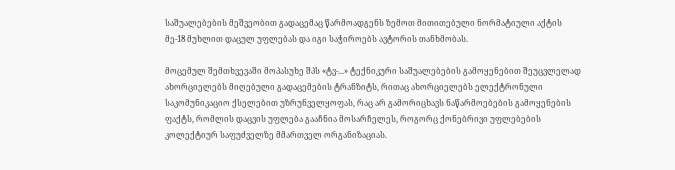საშუალებების მეშვეობით გადაცემაც წარმოადგენს ზემოთ მითითებული ნორმატიული აქტის მე-18 მუხლით დაცულ უფლებას და იგი საჭიროებს ავტორის თანხმობას.

მოცემულ შემთხვევაში მოპასუხე შპს «ტვ-...» ტექნიკური საშუალებების გამოყენებით შეუცვლელად ახორციელებს მიღებული გადაცემების ტრანზიტს, რითაც ახორციელებს ელექტრონული საკომუნიკაციო ქსელებით უზრუნველყოფას, რაც არ გამორიცხავს ნაწარმოებების გამოყენების ფაქტს, რომლის დაცვის უფლება გააჩნია მოსარჩელეს, როგორც ქონებრივი უფლებების კოლექტიურ საფუძველზე მმართველ ორგანიზაციას.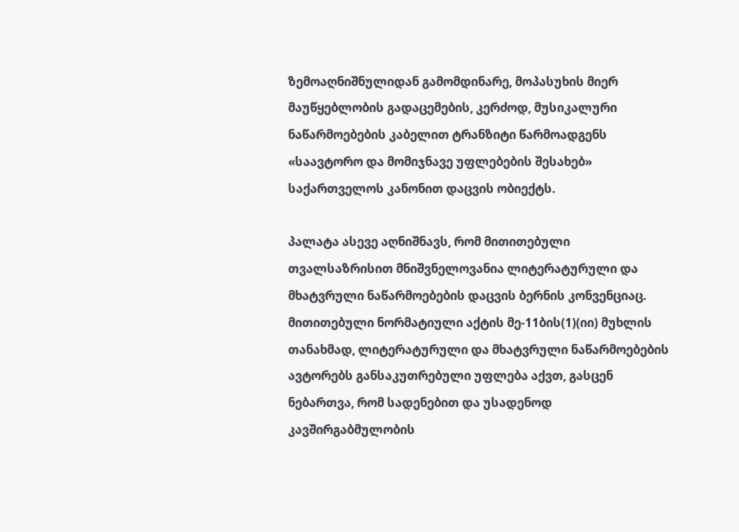ზემოაღნიშნულიდან გამომდინარე, მოპასუხის მიერ მაუწყებლობის გადაცემების, კერძოდ, მუსიკალური ნაწარმოებების კაბელით ტრანზიტი წარმოადგენს «საავტორო და მომიჯნავე უფლებების შესახებ» საქართველოს კანონით დაცვის ობიექტს.

პალატა ასევე აღნიშნავს, რომ მითითებული თვალსაზრისით მნიშვნელოვანია ლიტერატურული და მხატვრული ნაწარმოებების დაცვის ბერნის კონვენციაც. მითითებული ნორმატიული აქტის მე-11ბის(1)(იი) მუხლის თანახმად, ლიტერატურული და მხატვრული ნაწარმოებების ავტორებს განსაკუთრებული უფლება აქვთ, გასცენ ნებართვა, რომ სადენებით და უსადენოდ კავშირგაბმულობის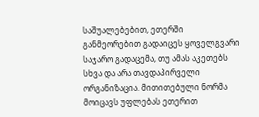საშუალებებით, ეთერში განმეორებით გადაიცეს ყოველგვარი საჯარო გადაცემა, თუ ამას აკეთებს სხვა და არა თავდაპირველი ორგანიზაცია. მითითებული ნორმა მოიცავს უფლებას ეთერით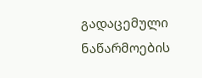გადაცემული ნაწარმოების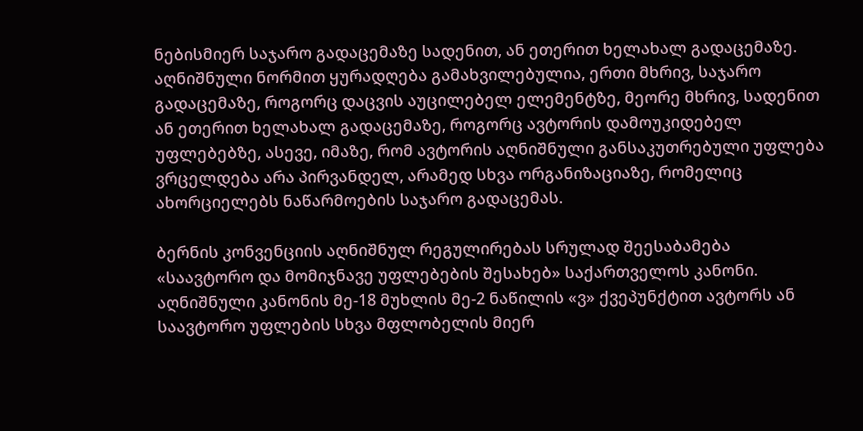ნებისმიერ საჯარო გადაცემაზე სადენით, ან ეთერით ხელახალ გადაცემაზე. აღნიშნული ნორმით ყურადღება გამახვილებულია, ერთი მხრივ, საჯარო გადაცემაზე, როგორც დაცვის აუცილებელ ელემენტზე, მეორე მხრივ, სადენით ან ეთერით ხელახალ გადაცემაზე, როგორც ავტორის დამოუკიდებელ უფლებებზე, ასევე, იმაზე, რომ ავტორის აღნიშნული განსაკუთრებული უფლება ვრცელდება არა პირვანდელ, არამედ სხვა ორგანიზაციაზე, რომელიც ახორციელებს ნაწარმოების საჯარო გადაცემას.

ბერნის კონვენციის აღნიშნულ რეგულირებას სრულად შეესაბამება «საავტორო და მომიჯნავე უფლებების შესახებ» საქართველოს კანონი. აღნიშნული კანონის მე-18 მუხლის მე-2 ნაწილის «ვ» ქვეპუნქტით ავტორს ან საავტორო უფლების სხვა მფლობელის მიერ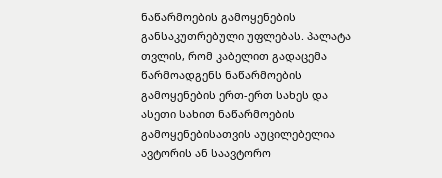ნაწარმოების გამოყენების განსაკუთრებული უფლებას. პალატა თვლის, რომ კაბელით გადაცემა წარმოადგენს ნაწარმოების გამოყენების ერთ-ერთ სახეს და ასეთი სახით ნაწარმოების გამოყენებისათვის აუცილებელია ავტორის ან საავტორო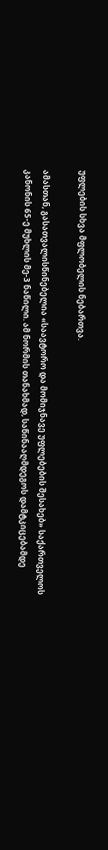უფლების სხვა მფლობელის ნებართვა.

ამასთან, გასათვალისწინებელია «საავტორო და მომიჯნავე უფლებების შესახებ» საქართველოს კანონის 65-ე მუხლის მე-3 ნაწილი. ამ ნორმის თანახმად, საწინააღმდეგოს დამტკიცებამდე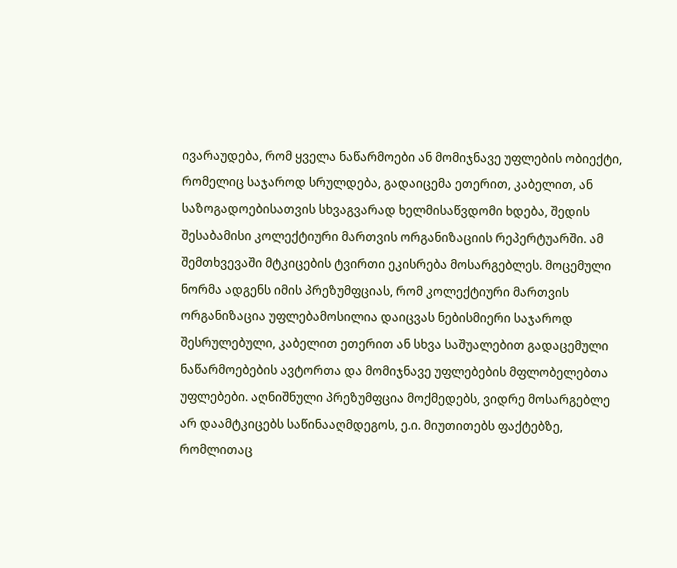ივარაუდება, რომ ყველა ნაწარმოები ან მომიჯნავე უფლების ობიექტი, რომელიც საჯაროდ სრულდება, გადაიცემა ეთერით, კაბელით, ან საზოგადოებისათვის სხვაგვარად ხელმისაწვდომი ხდება, შედის შესაბამისი კოლექტიური მართვის ორგანიზაციის რეპერტუარში. ამ შემთხვევაში მტკიცების ტვირთი ეკისრება მოსარგებლეს. მოცემული ნორმა ადგენს იმის პრეზუმფციას, რომ კოლექტიური მართვის ორგანიზაცია უფლებამოსილია დაიცვას ნებისმიერი საჯაროდ შესრულებული, კაბელით ეთერით ან სხვა საშუალებით გადაცემული ნაწარმოებების ავტორთა და მომიჯნავე უფლებების მფლობელებთა უფლებები. აღნიშნული პრეზუმფცია მოქმედებს, ვიდრე მოსარგებლე არ დაამტკიცებს საწინააღმდეგოს, ე.ი. მიუთითებს ფაქტებზე, რომლითაც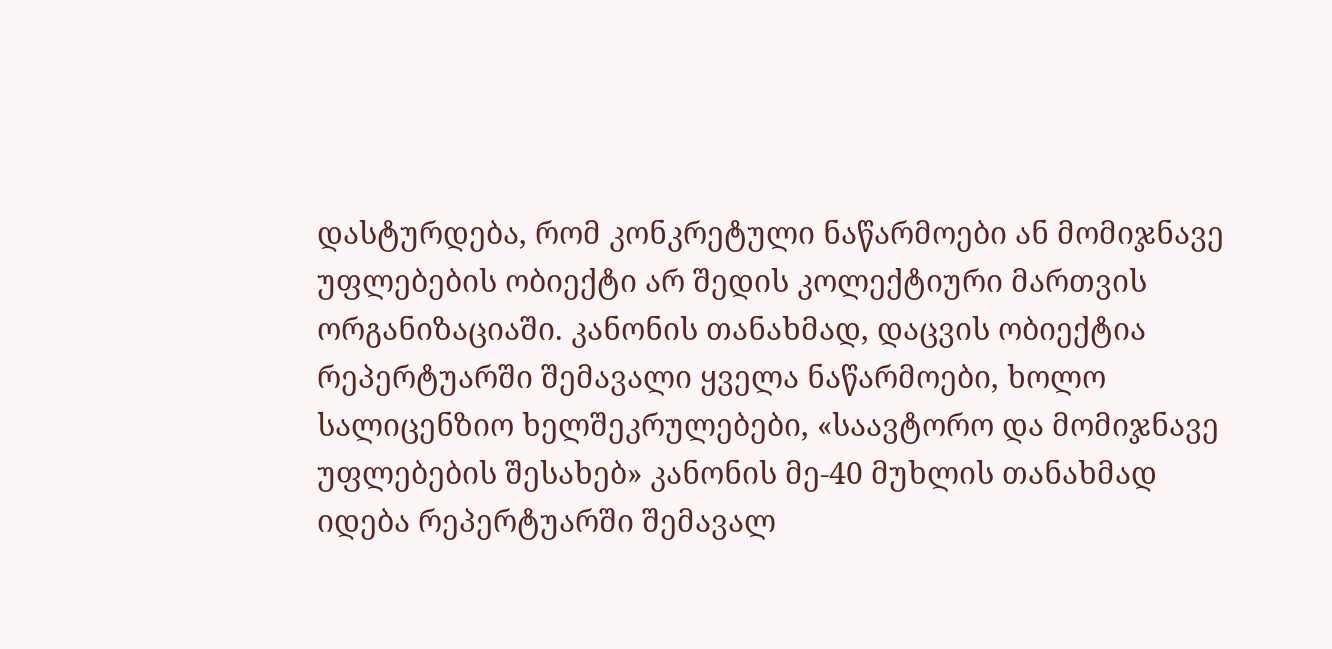დასტურდება, რომ კონკრეტული ნაწარმოები ან მომიჯნავე უფლებების ობიექტი არ შედის კოლექტიური მართვის ორგანიზაციაში. კანონის თანახმად, დაცვის ობიექტია რეპერტუარში შემავალი ყველა ნაწარმოები, ხოლო სალიცენზიო ხელშეკრულებები, «საავტორო და მომიჯნავე უფლებების შესახებ» კანონის მე-40 მუხლის თანახმად იდება რეპერტუარში შემავალ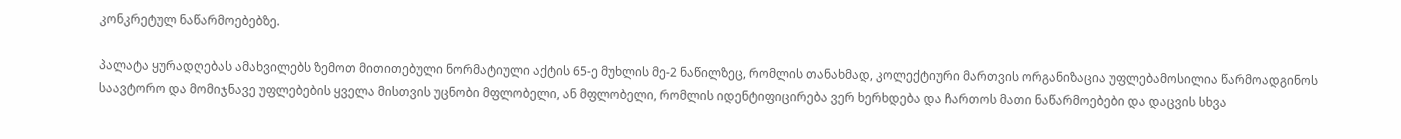კონკრეტულ ნაწარმოებებზე.

პალატა ყურადღებას ამახვილებს ზემოთ მითითებული ნორმატიული აქტის 65-ე მუხლის მე-2 ნაწილზეც, რომლის თანახმად, კოლექტიური მართვის ორგანიზაცია უფლებამოსილია წარმოადგინოს საავტორო და მომიჯნავე უფლებების ყველა მისთვის უცნობი მფლობელი, ან მფლობელი, რომლის იდენტიფიცირება ვერ ხერხდება და ჩართოს მათი ნაწარმოებები და დაცვის სხვა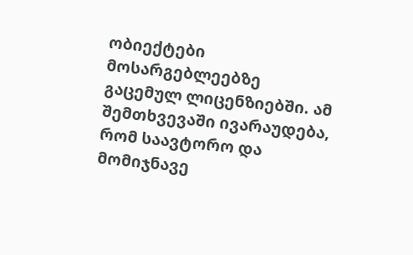ობიექტები მოსარგებლეებზე გაცემულ ლიცენზიებში. ამ შემთხვევაში ივარაუდება, რომ საავტორო და მომიჯნავე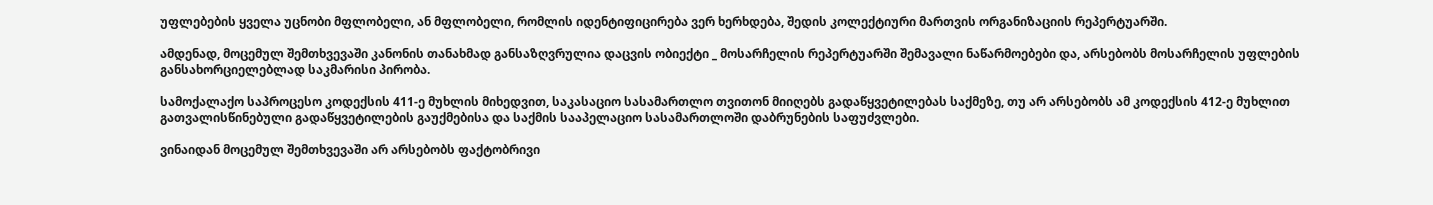უფლებების ყველა უცნობი მფლობელი, ან მფლობელი, რომლის იდენტიფიცირება ვერ ხერხდება, შედის კოლექტიური მართვის ორგანიზაციის რეპერტუარში.

ამდენად, მოცემულ შემთხვევაში კანონის თანახმად განსაზღვრულია დაცვის ობიექტი _ მოსარჩელის რეპერტუარში შემავალი ნაწარმოებები და, არსებობს მოსარჩელის უფლების განსახორციელებლად საკმარისი პირობა.

სამოქალაქო საპროცესო კოდექსის 411-ე მუხლის მიხედვით, საკასაციო სასამართლო თვითონ მიიღებს გადაწყვეტილებას საქმეზე, თუ არ არსებობს ამ კოდექსის 412-ე მუხლით გათვალისწინებული გადაწყვეტილების გაუქმებისა და საქმის სააპელაციო სასამართლოში დაბრუნების საფუძვლები.

ვინაიდან მოცემულ შემთხვევაში არ არსებობს ფაქტობრივი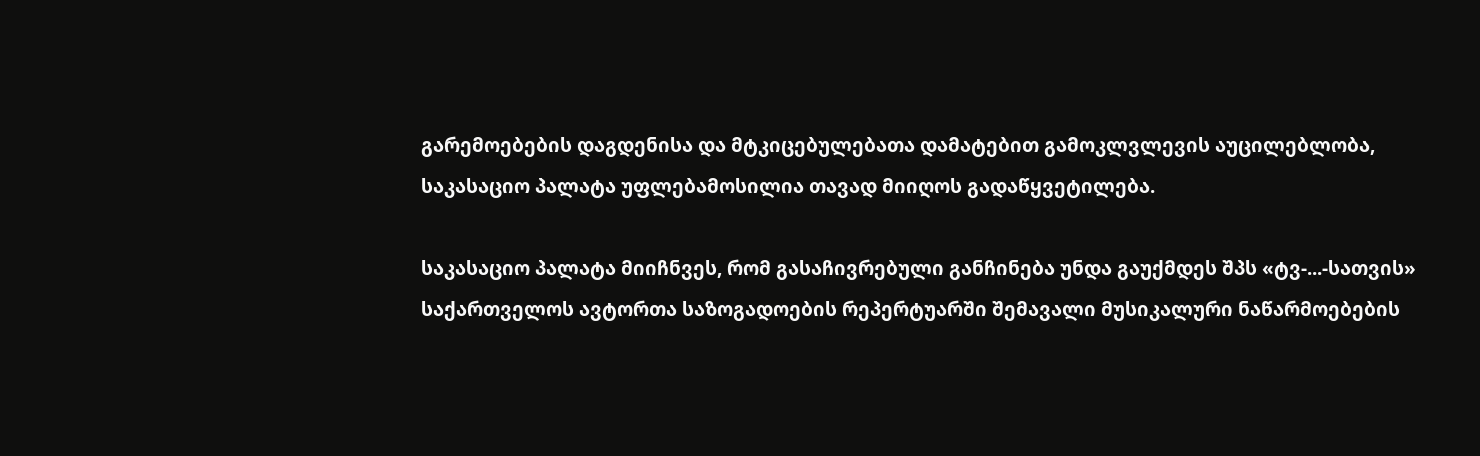გარემოებების დაგდენისა და მტკიცებულებათა დამატებით გამოკლვლევის აუცილებლობა, საკასაციო პალატა უფლებამოსილია თავად მიიღოს გადაწყვეტილება.

საკასაციო პალატა მიიჩნვეს, რომ გასაჩივრებული განჩინება უნდა გაუქმდეს შპს «ტვ-...-სათვის» საქართველოს ავტორთა საზოგადოების რეპერტუარში შემავალი მუსიკალური ნაწარმოებების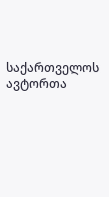საქართველოს ავტორთა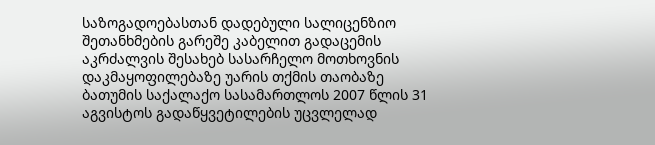საზოგადოებასთან დადებული სალიცენზიო შეთანხმების გარეშე კაბელით გადაცემის აკრძალვის შესახებ სასარჩელო მოთხოვნის დაკმაყოფილებაზე უარის თქმის თაობაზე ბათუმის საქალაქო სასამართლოს 2007 წლის 31 აგვისტოს გადაწყვეტილების უცვლელად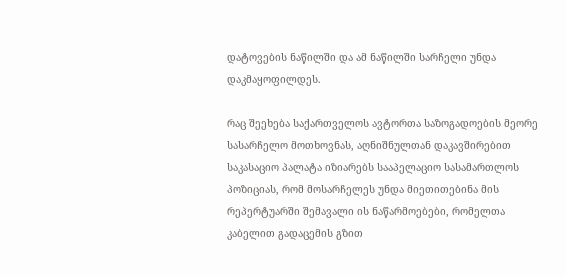დატოვების ნაწილში და ამ ნაწილში სარჩელი უნდა დაკმაყოფილდეს.

რაც შეეხება საქართველოს ავტორთა საზოგადოების მეორე სასარჩელო მოთხოვნას, აღნიშნულთან დაკავშირებით საკასაციო პალატა იზიარებს სააპელაციო სასამართლოს პოზიციას, რომ მოსარჩელეს უნდა მიეთითებინა მის რეპერტუარში შემავალი ის ნაწარმოებები, რომელთა კაბელით გადაცემის გზით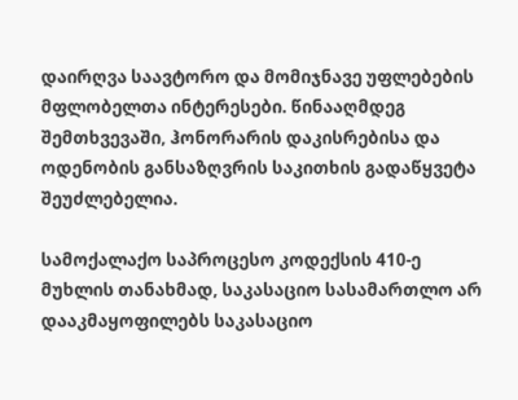დაირღვა საავტორო და მომიჯნავე უფლებების მფლობელთა ინტერესები. წინააღმდეგ შემთხვევაში, ჰონორარის დაკისრებისა და ოდენობის განსაზღვრის საკითხის გადაწყვეტა შეუძლებელია.

სამოქალაქო საპროცესო კოდექსის 410-ე მუხლის თანახმად, საკასაციო სასამართლო არ დააკმაყოფილებს საკასაციო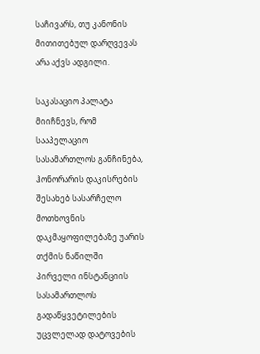საჩივარს, თუ კანონის მითითებულ დარღვევას არა აქვს ადგილი.

საკასაციო პალატა მიიჩნევს, რომ სააპელაციო სასამართლოს განჩინება, ჰონორარის დაკისრების შესახებ სასარჩელო მოთხოვნის დაკმაყოფილებაზე უარის თქმის ნაწილში პირველი ინსტანციის სასამართლოს გადაწყვეტილების უცვლელად დატოვების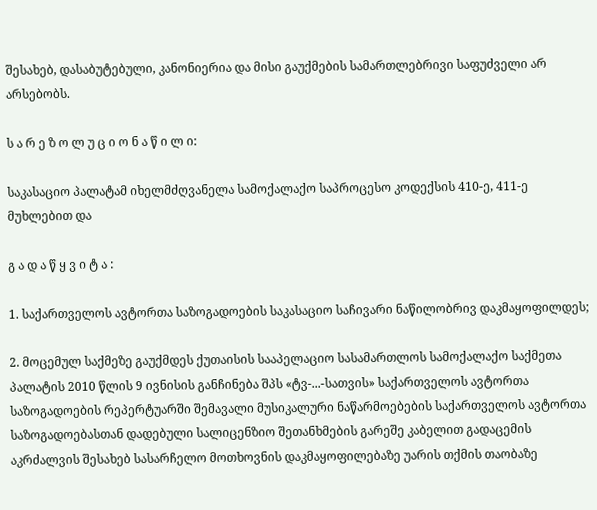შესახებ, დასაბუტებული, კანონიერია და მისი გაუქმების სამართლებრივი საფუძველი არ არსებობს.

ს ა რ ე ზ ო ლ უ ც ი ო ნ ა წ ი ლ ი:

საკასაციო პალატამ იხელმძღვანელა სამოქალაქო საპროცესო კოდექსის 410-ე, 411-ე მუხლებით და

გ ა დ ა წ ყ ვ ი ტ ა :

1. საქართველოს ავტორთა საზოგადოების საკასაციო საჩივარი ნაწილობრივ დაკმაყოფილდეს;

2. მოცემულ საქმეზე გაუქმდეს ქუთაისის სააპელაციო სასამართლოს სამოქალაქო საქმეთა პალატის 2010 წლის 9 ივნისის განჩინება შპს «ტვ-...-სათვის» საქართველოს ავტორთა საზოგადოების რეპერტუარში შემავალი მუსიკალური ნაწარმოებების საქართველოს ავტორთა საზოგადოებასთან დადებული სალიცენზიო შეთანხმების გარეშე კაბელით გადაცემის აკრძალვის შესახებ სასარჩელო მოთხოვნის დაკმაყოფილებაზე უარის თქმის თაობაზე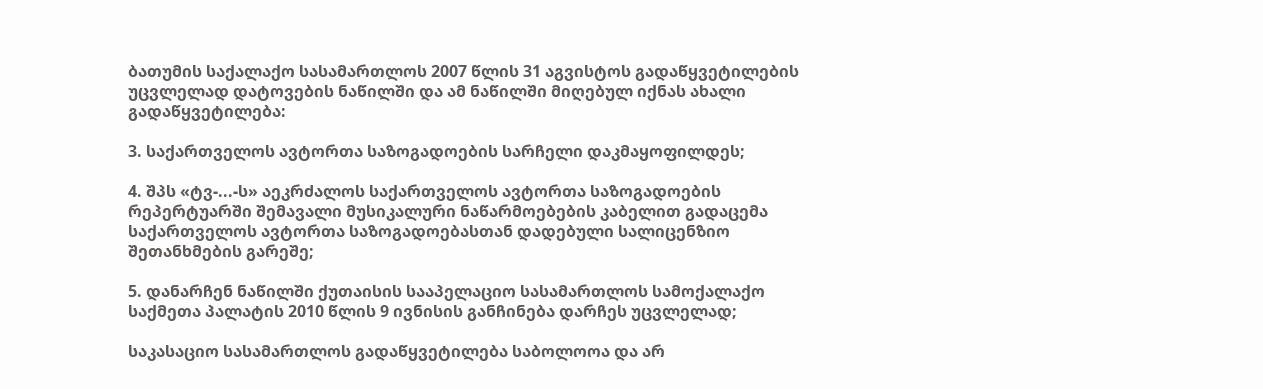ბათუმის საქალაქო სასამართლოს 2007 წლის 31 აგვისტოს გადაწყვეტილების უცვლელად დატოვების ნაწილში და ამ ნაწილში მიღებულ იქნას ახალი გადაწყვეტილება:

3. საქართველოს ავტორთა საზოგადოების სარჩელი დაკმაყოფილდეს;

4. შპს «ტვ-...-ს» აეკრძალოს საქართველოს ავტორთა საზოგადოების რეპერტუარში შემავალი მუსიკალური ნაწარმოებების კაბელით გადაცემა საქართველოს ავტორთა საზოგადოებასთან დადებული სალიცენზიო შეთანხმების გარეშე;

5. დანარჩენ ნაწილში ქუთაისის სააპელაციო სასამართლოს სამოქალაქო საქმეთა პალატის 2010 წლის 9 ივნისის განჩინება დარჩეს უცვლელად;

საკასაციო სასამართლოს გადაწყვეტილება საბოლოოა და არ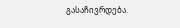გასაჩივრდება.